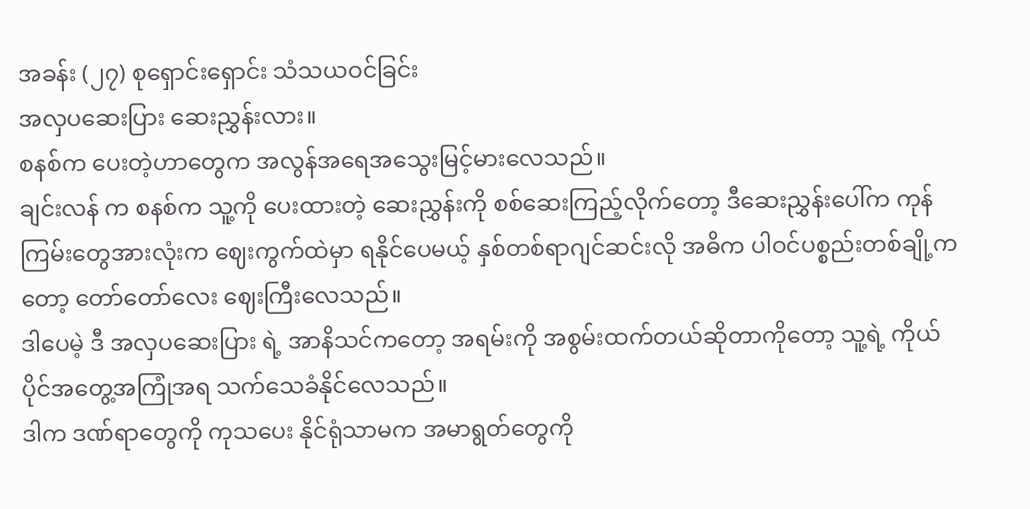အခန်း (၂၇) စုရှောင်းရှောင်း သံသယဝင်ခြင်း
အလှပဆေးပြား ဆေးညွှန်းလား။
စနစ်က ပေးတဲ့ဟာတွေက အလွန်အရေအသွေးမြင့်မားလေသည်။
ချင်းလန် က စနစ်က သူ့ကို ပေးထားတဲ့ ဆေးညွှန်းကို စစ်ဆေးကြည့်လိုက်တော့ ဒီဆေးညွှန်းပေါ်က ကုန်ကြမ်းတွေအားလုံးက ဈေးကွက်ထဲမှာ ရနိုင်ပေမယ့် နှစ်တစ်ရာဂျင်ဆင်းလို အဓိက ပါဝင်ပစ္စည်းတစ်ချို့ကတော့ တော်တော်လေး ဈေးကြီးလေသည်။
ဒါပေမဲ့ ဒီ အလှပဆေးပြား ရဲ့ အာနိသင်ကတော့ အရမ်းကို အစွမ်းထက်တယ်ဆိုတာကိုတော့ သူ့ရဲ့ ကိုယ်ပိုင်အတွေ့အကြုံအရ သက်သေခံနိုင်လေသည်။
ဒါက ဒဏ်ရာတွေကို ကုသပေး နိုင်ရုံသာမက အမာရွတ်တွေကို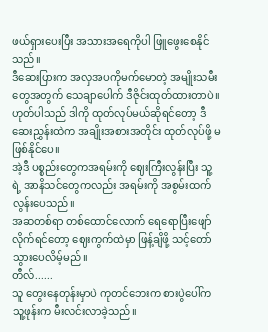ဖယ်ရှားပေးပြီး အသားအရေကိုပါ ဖြူဖွေးစေနိုင်သည်။
ဒီဆေးပြားက အလှအပကိုမက်မောတဲ့ အမျိုးသမီးတွေအတွက် သေချာပေါက် ဒီဇိုင်းထုတ်ထားတာပဲ။
ဟုတ်ပါသည် ဒါကို ထုတ်လုပ်မယ်ဆိုရင်တော့ ဒီဆေးညွှန်းထဲက အချိုးအစားအတိုင်း ထုတ်လုပ်ဖို့ မဖြစ်နိုင်ပေ။
အဲ့ဒီ ပစ္စည်းတွေကအရမ်းကို ဈေးကြီးလွန်းပြီး သူ့ရဲ့ အာနိသင်တွေကလည်း အရမ်းကို အစွမ်းထက်လွန်းပေသည်။
အဆတစ်ရာ တစ်ထောင်လောက် ရေရောပြီးဖျော်လိုက်ရင်တော့ ဈေးကွက်ထဲမှာ ဖြန့်ချိဖို့ သင့်တော်သွားပေလိမ့်မည်။
တီလ်......
သူ တွေးနေတုန်းမှာပဲ ကုတင်ဘေးက စားပွဲပေါ်က သူ့ဖုန်းက မီးလင်းလာခဲ့သည်။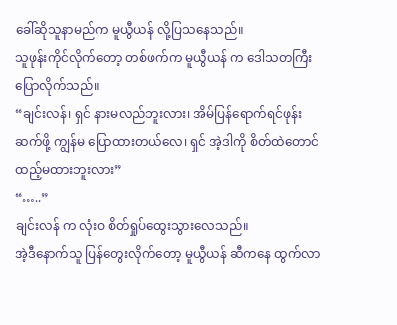ခေါ်ဆိုသူနာမည်က မူယွီယန် လို့ပြသနေသည်။
သူဖုန်းကိုင်လိုက်တော့ တစ်ဖက်က မူယွီယန် က ဒေါသတကြီး ပြောလိုက်သည်။
“ချင်းလန်၊ ရှင် နားမလည်ဘူးလား၊ အိမ်ပြန်ရောက်ရင်ဖုန်းဆက်ဖို့ ကျွန်မ ပြောထားတယ်လေ၊ ရှင် အဲ့ဒါကို စိတ်ထဲတောင် ထည့်မထားဘူးလား”
“…..”
ချင်းလန် က လုံးဝ စိတ်ရှုပ်ထွေးသွားလေသည်။
အဲ့ဒီနောက်သူ ပြန်တွေးလိုက်တော့ မူယွီယန် ဆီကနေ ထွက်လာ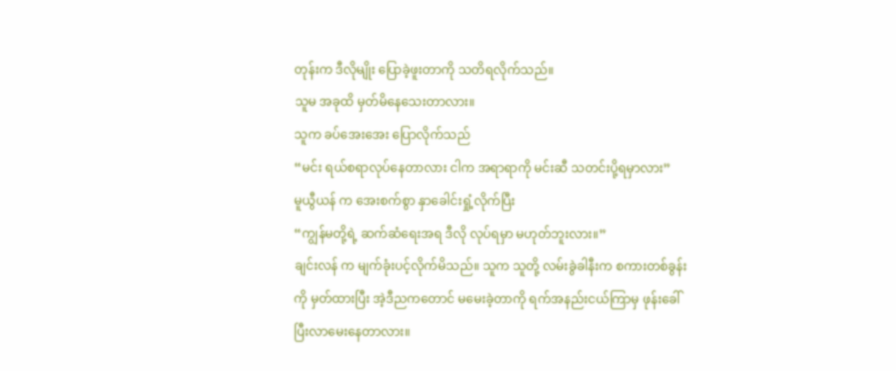တုန်းက ဒီလိုမျိုး ပြောခဲ့ဖူးတာကို သတိရလိုက်သည်။
သူမ အခုထိ မှတ်မိနေသေးတာလား။
သူက ခပ်အေးအေး ပြောလိုက်သည်
“မင်း ရယ်စရာလုပ်နေတာလား ငါက အရာရာကို မင်းဆီ သတင်းပို့ရမှာလား”
မူယွီယန် က အေးစက်စွာ နှာခေါင်းရှုံ့လိုက်ပြီး
“ကျွန်မတို့ရဲ့ ဆက်ဆံရေးအရ ဒီလို လုပ်ရမှာ မဟုတ်ဘူးလား။”
ချင်းလန် က မျက်ခုံးပင့်လိုက်မိသည်။ သူက သူတို့ လမ်းခွဲခါနီးက စကားတစ်ခွန်းကို မှတ်ထားပြီး အဲ့ဒီညကတောင် မမေးခဲ့တာကို ရက်အနည်းငယ်ကြာမှ ဖုန်းခေါ်ပြီးလာမေးနေတာလား။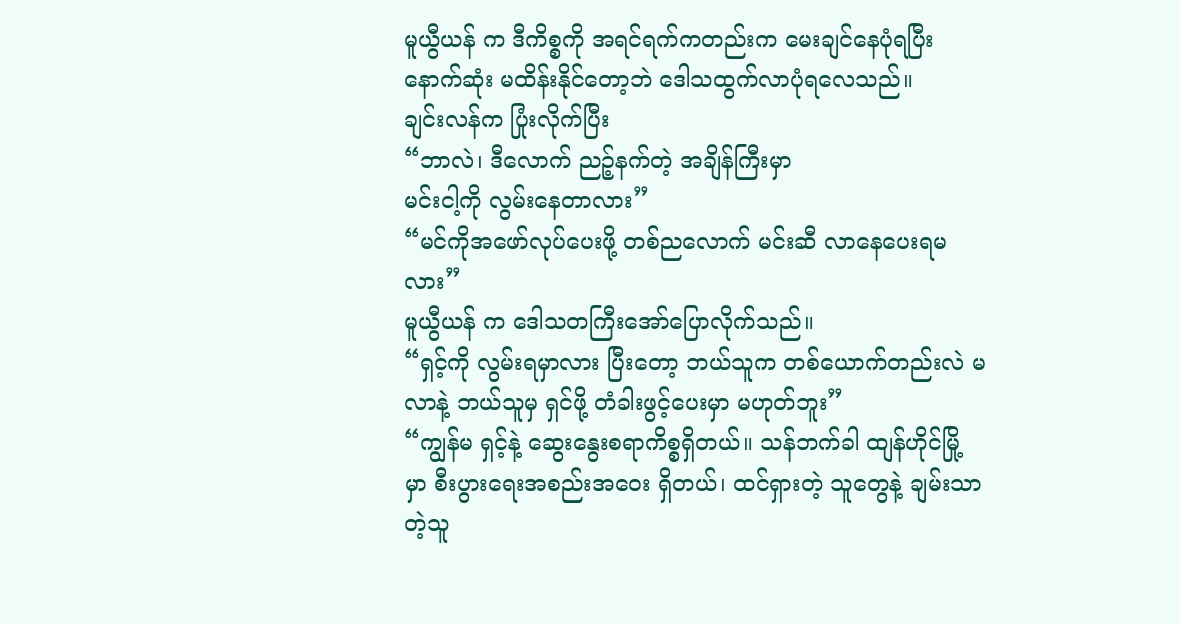မူယွီယန် က ဒီကိစ္စကို အရင်ရက်ကတည်းက မေးချင်နေပုံရပြီး နောက်ဆုံး မထိန်းနိုင်တော့ဘဲ ဒေါသထွက်လာပုံရလေသည်။
ချင်းလန်က ပြုံးလိုက်ပြီး
“ဘာလဲ၊ ဒီလောက် ညဉ့်နက်တဲ့ အချိန်ကြီးမှာ
မင်းငါ့ကို လွမ်းနေတာလား”
“မင်ကိုအဖော်လုပ်ပေးဖို့ တစ်ညလောက် မင်းဆီ လာနေပေးရမလား”
မူယွီယန် က ဒေါသတကြီးအော်ပြောလိုက်သည်။
“ရှင့်ကို လွမ်းရမှာလား ပြီးတော့ ဘယ်သူက တစ်ယောက်တည်းလဲ မလာနဲ့ ဘယ်သူမှ ရှင်ဖို့ တံခါးဖွင့်ပေးမှာ မဟုတ်ဘူး”
“ကျွန်မ ရှင့်နဲ့ ဆွေးနွေးစရာကိစ္စရှိတယ်။ သန်ဘက်ခါ ထျန်ဟိုင်မြို့ မှာ စီးပွားရေးအစည်းအဝေး ရှိတယ်၊ ထင်ရှားတဲ့ သူတွေနဲ့ ချမ်းသာတဲ့သူ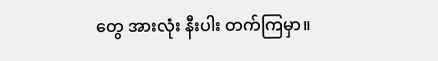တွေ အားလုံး နီးပါး တက်ကြမှာ။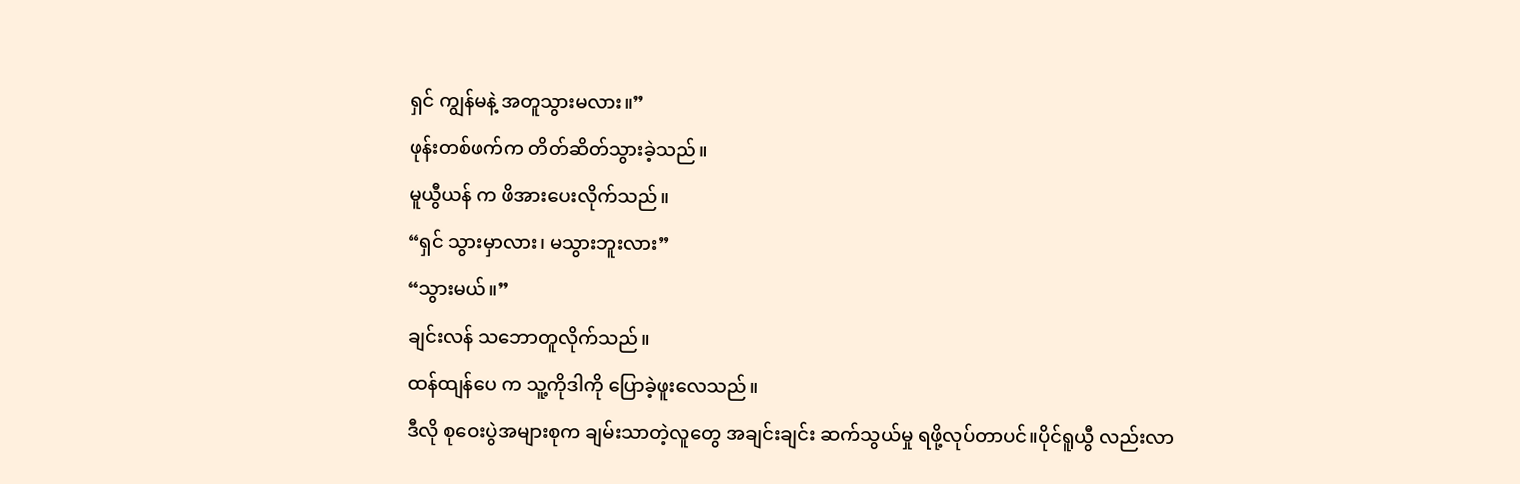ရှင် ကျွန်မနဲ့ အတူသွားမလား။”
ဖုန်းတစ်ဖက်က တိတ်ဆိတ်သွားခဲ့သည်။
မူယွီယန် က ဖိအားပေးလိုက်သည်။
“ရှင် သွားမှာလား၊ မသွားဘူးလား”
“သွားမယ်။”
ချင်းလန် သဘောတူလိုက်သည်။
ထန်ထျန်ပေ က သူ့ကိုဒါကို ပြောခဲ့ဖူးလေသည်။
ဒီလို စုဝေးပွဲအများစုက ချမ်းသာတဲ့လူတွေ အချင်းချင်း ဆက်သွယ်မှု ရဖို့လုပ်တာပင်။ပိုင်ရူယွီ လည်းလာ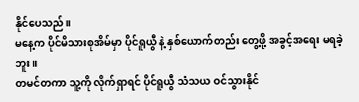နိုင်ပေသည်။
မနေ့က ပိုင်မိသားစုအိမ်မှာ ပိုင်ရူယွီ နဲ့ နှစ်ယောက်တည်း တွေ့ဖို့ အခွင့်အရေး မရခဲ့ဘူး။
တမင်တကာ သူ့ကို လိုက်ရှာရင် ပိုင်ရူယွီ သံသယ ဝင်သွားနိုင်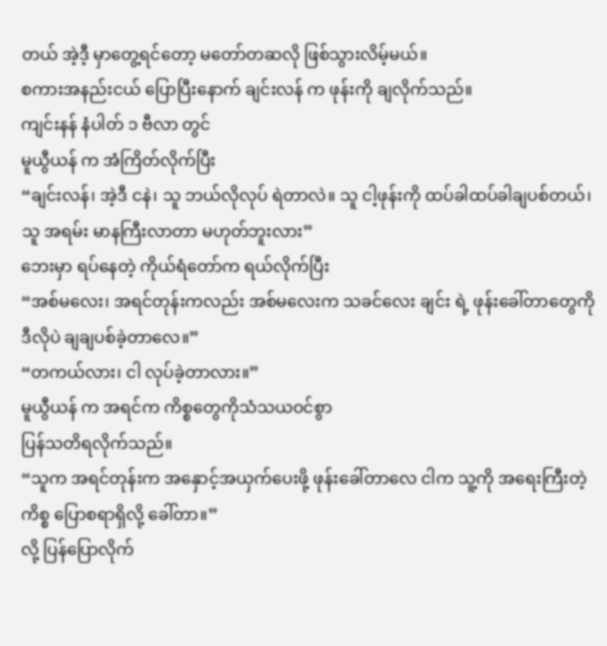တယ် အဲ့ဒီ့ မှာတွေ့ရင်တော့ မတော်တဆလို ဖြစ်သွားလိမ့်မယ်။
စကားအနည်းငယ် ပြောပြီးနောက် ချင်းလန် က ဖုန်းကို ချလိုက်သည်။
ကျင်းနန် နံပါတ် ၁ ဗီလာ တွင်
မူယွီယန် က အံကြိတ်လိုက်ပြီး
“ချင်းလန်၊ အဲ့ဒီ ငနဲ၊ သူ ဘယ်လိုလုပ် ရဲတာလဲ။ သူ ငါ့ဖုန်းကို ထပ်ခါထပ်ခါချပစ်တယ်၊ သူ အရမ်း မာနကြီးလာတာ မဟုတ်ဘူးလား”
ဘေးမှာ ရပ်နေတဲ့ ကိုယ်ရံတော်က ရယ်လိုက်ပြီး
“အစ်မလေး၊ အရင်တုန်းကလည်း အစ်မလေးက သခင်လေး ချင်း ရဲ့ ဖုန်းခေါ်တာတွေကို ဒီလိုပဲ ချချပစ်ခဲ့တာလေ။”
“တကယ်လား၊ ငါ လုပ်ခဲ့တာလား။”
မူယွီယန် က အရင်က ကိစ္စတွေကိုသံသယဝင်စွာ
ပြန်သတိရလိုက်သည်။
“သူက အရင်တုန်းက အနှောင့်အယှက်ပေးဖို့ ဖုန်းခေါ်တာလေ ငါက သူ့ကို အရေးကြီးတဲ့ကိစ္စ ပြောစရာရှိလို့ ခေါ်တာ။”
လို့ ပြန်ပြောလိုက်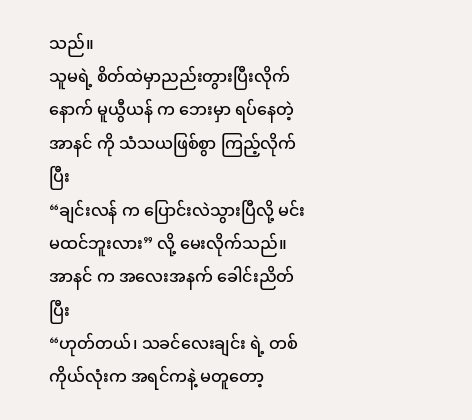သည်။
သူမရဲ့ စိတ်ထဲမှာညည်းတွားပြီးလိုက်နောက် မူယွီယန် က ဘေးမှာ ရပ်နေတဲ့ အာနင် ကို သံသယဖြစ်စွာ ကြည့်လိုက်ပြီး
“ချင်းလန် က ပြောင်းလဲသွားပြီလို့ မင်း မထင်ဘူးလား” လို့ မေးလိုက်သည်။
အာနင် က အလေးအနက် ခေါင်းညိတ်ပြီး
“ဟုတ်တယ်၊ သခင်လေးချင်း ရဲ့ တစ်ကိုယ်လုံးက အရင်ကနဲ့ မတူတော့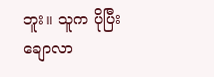ဘူး။ သူက ပိုပြီး ချောလာ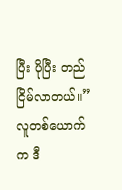ပြီး ပိုပြီး တည်ငြိမ်လာတယ်။”
လူတစ်ယောက်က ဒီ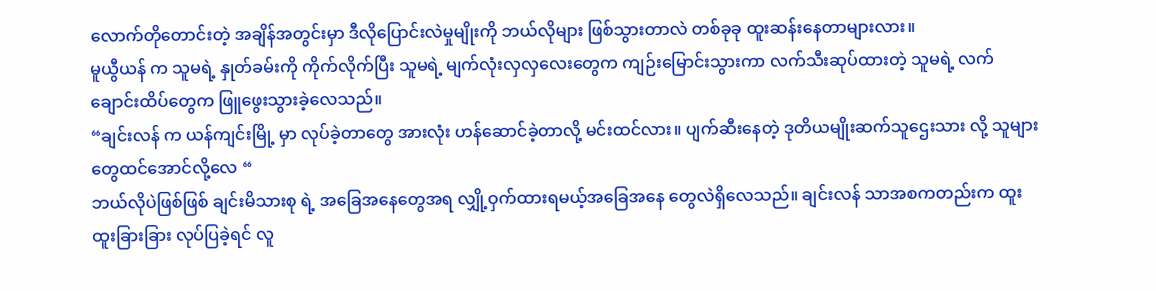လောက်တိုတောင်းတဲ့ အချိန်အတွင်းမှာ ဒီလိုပြောင်းလဲမှုမျိုးကို ဘယ်လိုများ ဖြစ်သွားတာလဲ တစ်ခုခု ထူးဆန်းနေတာများလား။
မူယွီယန် က သူမရဲ့ နှုတ်ခမ်းကို ကိုက်လိုက်ပြီး သူမရဲ့ မျက်လုံးလှလှလေးတွေက ကျဉ်းမြောင်းသွားကာ လက်သီးဆုပ်ထားတဲ့ သူမရဲ့ လက်ချောင်းထိပ်တွေက ဖြူဖွေးသွားခဲ့လေသည်။
“ချင်းလန် က ယန်ကျင်းမြို့ မှာ လုပ်ခဲ့တာတွေ အားလုံး ဟန်ဆောင်ခဲ့တာလို့ မင်းထင်လား။ ပျက်ဆီးနေတဲ့ ဒုတိယမျိုးဆက်သူဌေးသား လို့ သူများတွေထင်အောင်လို့လေ “
ဘယ်လိုပဲဖြစ်ဖြစ် ချင်းမိသားစု ရဲ့ အခြေအနေတွေအရ လျှို့ဝှက်ထားရမယ့်အခြေအနေ တွေလဲရှိလေသည်။ ချင်းလန် သာအစကတည်းက ထူးထူးခြားခြား လုပ်ပြခဲ့ရင် လူ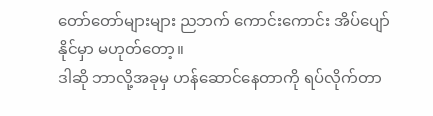တော်တော်များများ ညဘက် ကောင်းကောင်း အိပ်ပျော်နိုင်မှာ မဟုတ်တော့။
ဒါဆို ဘာလို့အခုမှ ဟန်ဆောင်နေတာကို ရပ်လိုက်တာ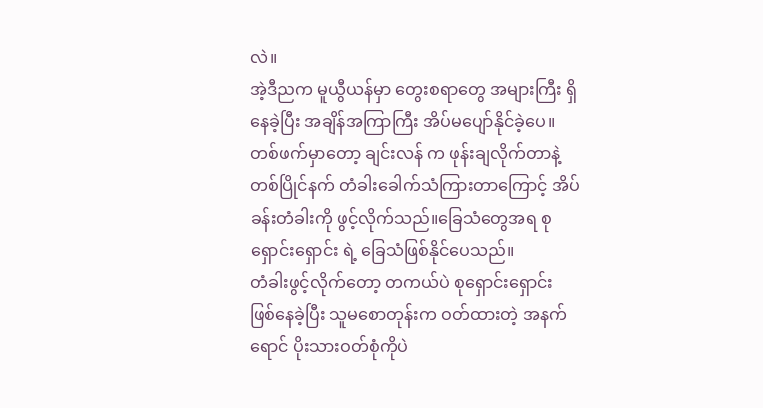လဲ။
အဲ့ဒီညက မူယွီယန်မှာ တွေးစရာတွေ အများကြီး ရှိနေခဲ့ပြီး အချိန်အကြာကြီး အိပ်မပျော်နိုင်ခဲ့ပေ။
တစ်ဖက်မှာတော့ ချင်းလန် က ဖုန်းချလိုက်တာနဲ့ တစ်ပြိုင်နက် တံခါးခေါက်သံကြားတာကြောင့် အိပ်ခန်းတံခါးကို ဖွင့်လိုက်သည်။ခြေသံတွေအရ စုရှောင်းရှောင်း ရဲ့ ခြေသံဖြစ်နိုင်ပေသည်။
တံခါးဖွင့်လိုက်တော့ တကယ်ပဲ စုရှောင်းရှောင်း ဖြစ်နေခဲ့ပြီး သူမစောတုန်းက ဝတ်ထားတဲ့ အနက်ရောင် ပိုးသားဝတ်စုံကိုပဲ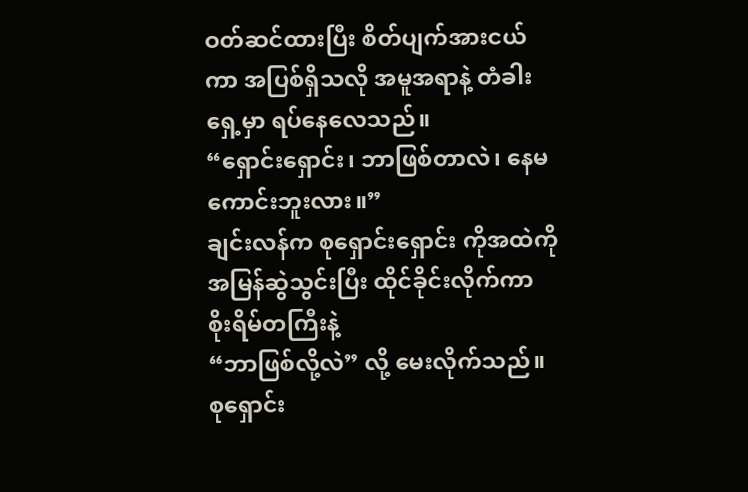ဝတ်ဆင်ထားပြီး စိတ်ပျက်အားငယ်ကာ အပြစ်ရှိသလို အမူအရာနဲ့ တံခါးရှေ့မှာ ရပ်နေလေသည်။
“ရှောင်းရှောင်း၊ ဘာဖြစ်တာလဲ၊ နေမကောင်းဘူးလား။”
ချင်းလန်က စုရှောင်းရှောင်း ကိုအထဲကို အမြန်ဆွဲသွင်းပြီး ထိုင်ခိုင်းလိုက်ကာ စိုးရိမ်တကြီးနဲ့
“ဘာဖြစ်လို့လဲ” လို့ မေးလိုက်သည်။
စုရှောင်း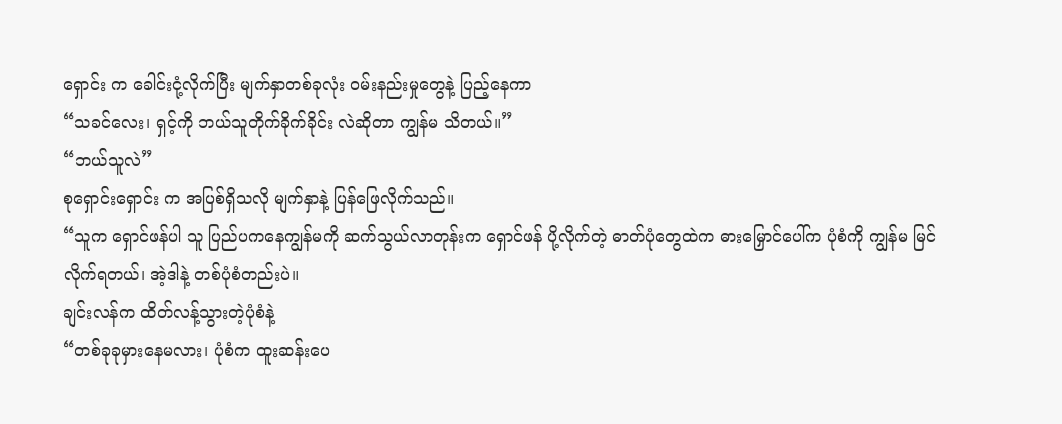ရှောင်း က ခေါင်းငုံ့လိုက်ပြီး မျက်နှာတစ်ခုလုံး ဝမ်းနည်းမှုတွေနဲ့ ပြည့်နေကာ
“သခင်လေး၊ ရှင့်ကို ဘယ်သူတိုက်ခိုက်ခိုင်း လဲဆိုတာ ကျွန်မ သိတယ်။”
“ဘယ်သူလဲ”
စုရှောင်းရှောင်း က အပြစ်ရှိသလို မျက်နှာနဲ့ ပြန်ဖြေလိုက်သည်။
“သူက ရှောင်ဖန်ပါ သူ ပြည်ပကနေကျွန်မကို ဆက်သွယ်လာတုန်းက ရှောင်ဖန် ပို့လိုက်တဲ့ ဓာတ်ပုံတွေထဲက ဓားမြှောင်ပေါ်က ပုံစံကို ကျွန်မ မြင်လိုက်ရတယ်၊ အဲ့ဒါနဲ့ တစ်ပုံစံတည်းပဲ။
ချင်းလန်က ထိတ်လန့်သွားတဲ့ပုံစံနဲ့
“တစ်ခုခုမှားနေမလား၊ ပုံစံက ထူးဆန်းပေ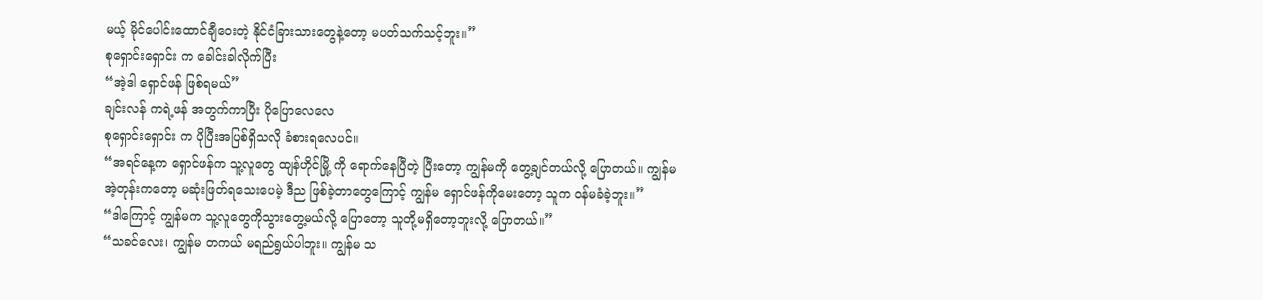မယ့် မိုင်ပေါင်းထောင်ချီဝေးတဲ့ နိုင်ငံခြားသားတွေနဲ့တော့ မပတ်သက်သင့်ဘူး။”
စုရှောင်းရှောင်း က ခေါင်းခါလိုက်ပြီး
“အဲ့ဒါ ရှောင်ဖန် ဖြစ်ရမယ်”
ချင်းလန် ကရဲ့ဖန် အတွက်ကာပြီး ပိုပြောလေလေ
စုရှောင်းရှောင်း က ပိုပြီးအပြစ်ရှိသလို ခံစားရလေပင်။
“အရင်နေ့က ရှောင်ဖန်က သူ့လူတွေ ထျန်ဟိုင်မြို့ ကို ရောက်နေပြီတဲ့ ပြီးတော့ ကျွန်မကို တွေ့ချင်တယ်လို့ ပြောတယ်။ ကျွန်မ အဲ့တုန်းကတော့ မဆုံးဖြတ်ရသေးပေမဲ့ ဒီည ဖြစ်ခဲ့တာတွေကြောင့် ကျွန်မ ရှောင်ဖန်ကိုမေးတော့ သူက ဝန်မခံခဲ့ဘူး။”
“ဒါကြောင့် ကျွန်မက သူ့လူတွေကိုသွားတွေ့မယ်လို့ ပြောတော့ သူတို့မရှိတော့ဘူးလို့ ပြောတယ်။”
“သခင်လေး၊ ကျွန်မ တကယ် မရည်ရွယ်ပါဘူး။ ကျွန်မ သ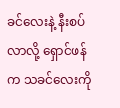ခင်လေးနဲ့ နီးစပ်လာလို့ ရှောင်ဖန်က သခင်လေးကို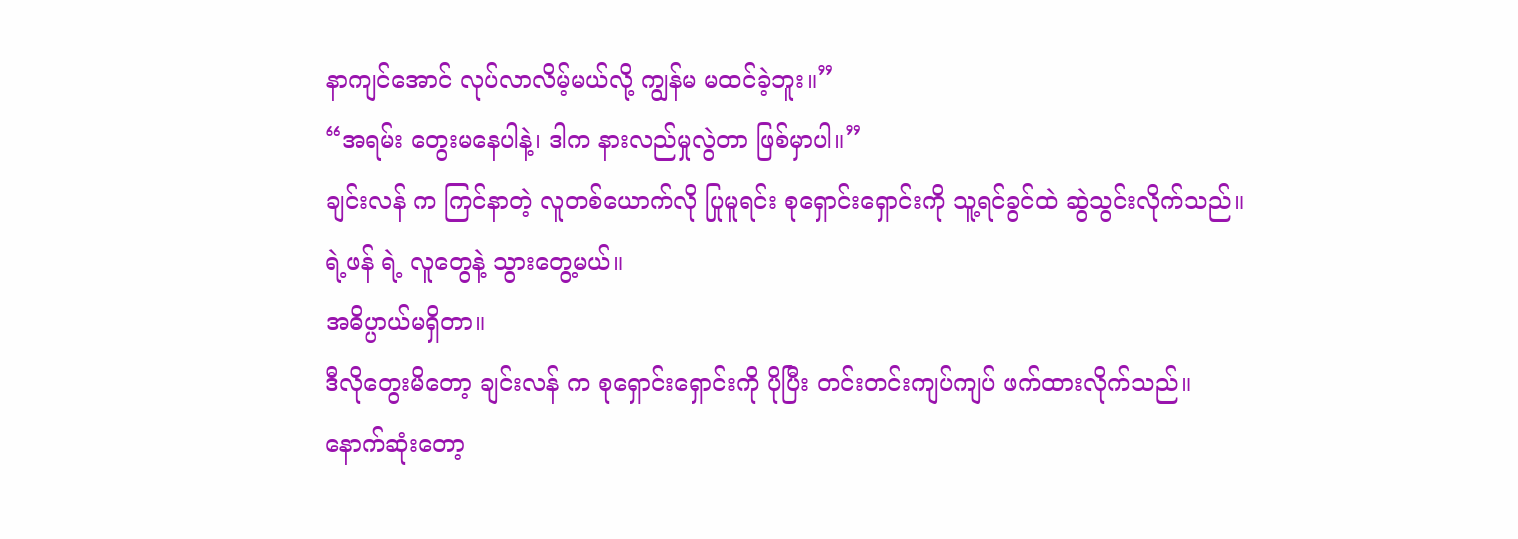နာကျင်အောင် လုပ်လာလိမ့်မယ်လို့ ကျွန်မ မထင်ခဲ့ဘူး။”
“အရမ်း တွေးမနေပါနဲ့၊ ဒါက နားလည်မှုလွဲတာ ဖြစ်မှာပါ။”
ချင်းလန် က ကြင်နာတဲ့ လူတစ်ယောက်လို ပြုမူရင်း စုရှောင်းရှောင်းကို သူ့ရင်ခွင်ထဲ ဆွဲသွင်းလိုက်သည်။
ရဲ့ဖန် ရဲ့ လူတွေနဲ့ သွားတွေ့မယ်။
အဓိပ္ပာယ်မရှိတာ။
ဒီလိုတွေးမိတော့ ချင်းလန် က စုရှောင်းရှောင်းကို ပိုပြီး တင်းတင်းကျပ်ကျပ် ဖက်ထားလိုက်သည်။
နောက်ဆုံးတော့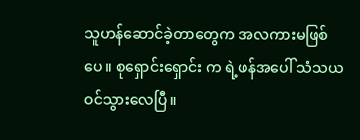သူဟန်ဆောင်ခဲ့တာတွေက အလကားမဖြစ်ပေ။ စုရှောင်းရှောင်း က ရဲ့ဖန်အပေါ် သံသယ ဝင်သွားလေပြီ။